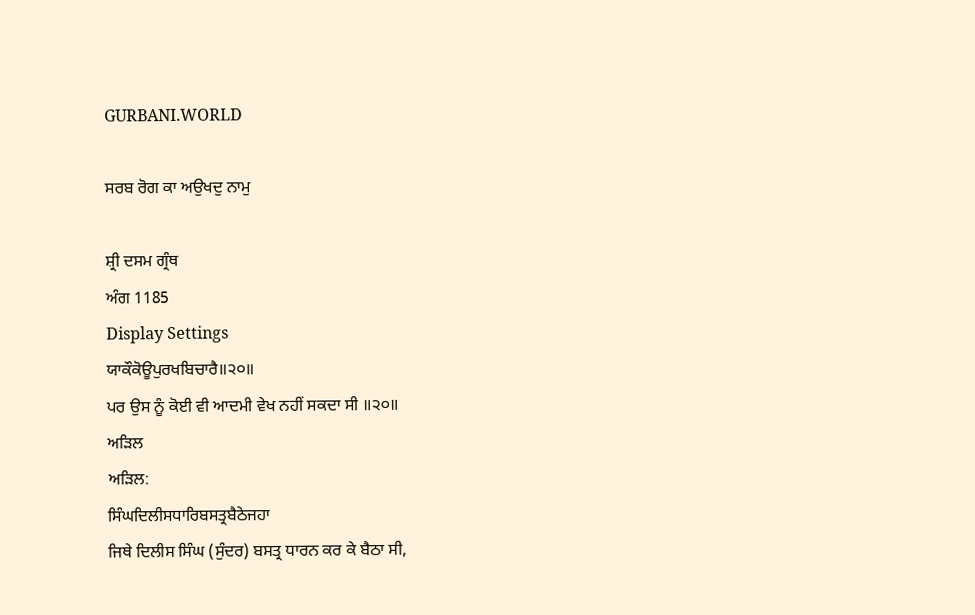GURBANI.WORLD

ਸਰਬ ਰੋਗ ਕਾ ਅਉਖਦੁ ਨਾਮੁ

ਸ਼੍ਰੀ ਦਸਮ ਗ੍ਰੰਥ
ਅੰਗ 1185
Display Settings
ਯਾਕੌਕੋਊਪੁਰਖਬਿਚਾਰੈ॥੨੦॥
ਪਰ ਉਸ ਨੂੰ ਕੋਈ ਵੀ ਆਦਮੀ ਵੇਖ ਨਹੀਂ ਸਕਦਾ ਸੀ ॥੨੦॥
ਅੜਿਲ
ਅੜਿਲ:
ਸਿੰਘਦਿਲੀਸਧਾਰਿਬਸਤ੍ਰਬੈਠੇਜਹਾ
ਜਿਥੇ ਦਿਲੀਸ ਸਿੰਘ (ਸੁੰਦਰ) ਬਸਤ੍ਰ ਧਾਰਨ ਕਰ ਕੇ ਬੈਠਾ ਸੀ,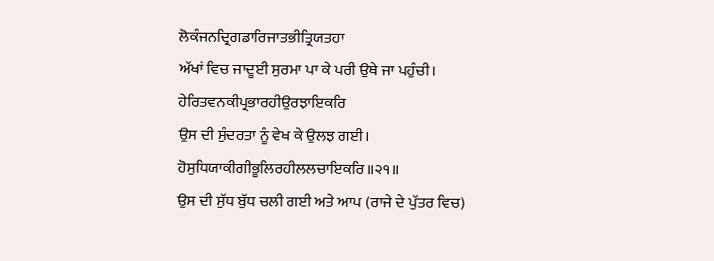ਲੋਕੰਜਨਦ੍ਰਿਗਡਾਰਿਜਾਤਭੀਤ੍ਰਿਯਤਹਾ
ਅੱਖਾਂ ਵਿਚ ਜਾਦੂਈ ਸੁਰਮਾ ਪਾ ਕੇ ਪਰੀ ਉਥੇ ਜਾ ਪਹੁੰਚੀ।
ਹੇਰਿਤਵਨਕੀਪ੍ਰਭਾਰਹੀਉਰਝਾਇਕਰਿ
ਉਸ ਦੀ ਸੁੰਦਰਤਾ ਨੂੰ ਵੇਖ ਕੇ ਉਲਝ ਗਈ।
ਹੋਸੁਧਿਯਾਕੀਗੀਭੂਲਿਰਹੀਲਲਚਾਇਕਰਿ॥੨੧॥
ਉਸ ਦੀ ਸੁੱਧ ਬੁੱਧ ਚਲੀ ਗਈ ਅਤੇ ਆਪ (ਰਾਜੇ ਦੇ ਪੁੱਤਰ ਵਿਚ)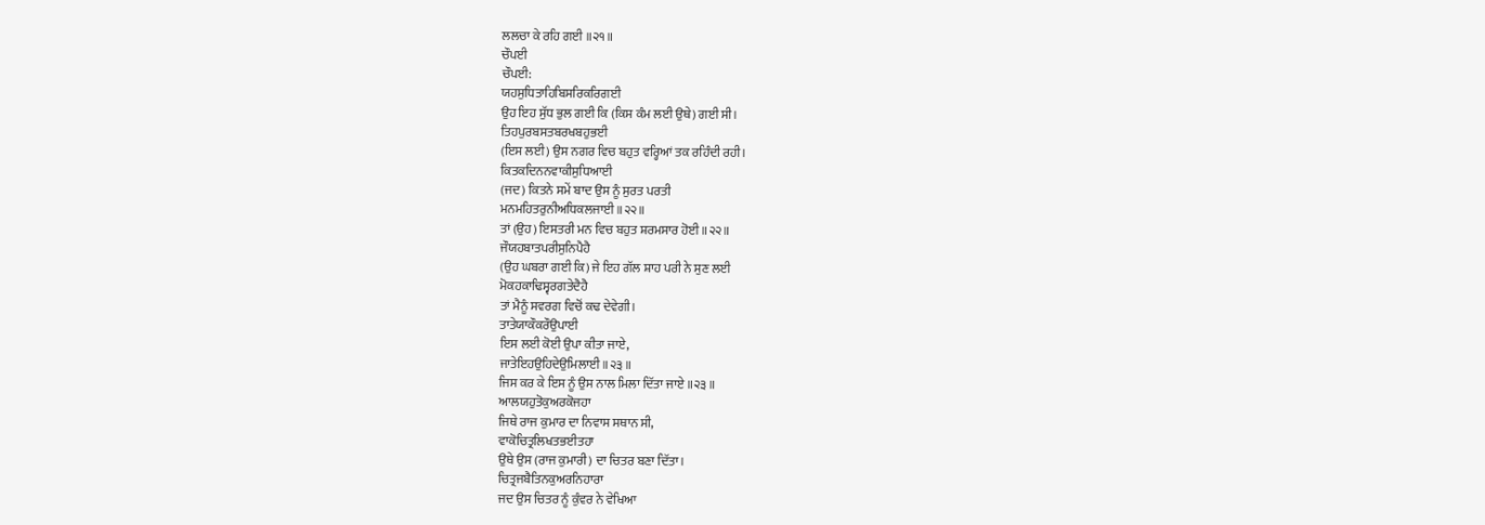ਲਲਚਾ ਕੇ ਰਹਿ ਗਈ ॥੨੧॥
ਚੌਪਈ
ਚੌਪਈ:
ਯਹਸੁਧਿਤਾਹਿਬਿਸਰਿਕਰਿਗਈ
ਉਹ ਇਹ ਸੁੱਧ ਭੁਲ ਗਈ ਕਿ (ਕਿਸ ਕੰਮ ਲਈ ਉਥੇ) ਗਈ ਸੀ।
ਤਿਹਪੁਰਬਸਤਬਰਖਬਹੁਭਈ
(ਇਸ ਲਈ) ਉਸ ਨਗਰ ਵਿਚ ਬਹੁਤ ਵਰ੍ਹਿਆਂ ਤਕ ਰਹਿੰਦੀ ਰਹੀ।
ਕਿਤਕਦਿਨਨਵਾਕੀਸੁਧਿਆਈ
(ਜਦ) ਕਿਤਨੇ ਸਮੇਂ ਬਾਦ ਉਸ ਨੂੰ ਸੁਰਤ ਪਰਤੀ
ਮਨਮਹਿਤਰੁਨੀਅਧਿਕਲਜਾਈ॥੨੨॥
ਤਾਂ (ਉਹ) ਇਸਤਰੀ ਮਨ ਵਿਚ ਬਹੁਤ ਸ਼ਰਮਸਾਰ ਹੋਈ ॥੨੨॥
ਜੌਯਹਬਾਤਪਰੀਸੁਨਿਪੈਹੈ
(ਉਹ ਘਬਰਾ ਗਈ ਕਿ) ਜੇ ਇਹ ਗੱਲ ਸ਼ਾਹ ਪਰੀ ਨੇ ਸੁਣ ਲਈ
ਮੋਕਹਕਾਢਿਸ੍ਵਰਗਤੇਦੈਹੈ
ਤਾਂ ਮੈਨੂੰ ਸਵਰਗ ਵਿਚੋਂ ਕਢ ਦੇਵੇਗੀ।
ਤਾਤੇਯਾਕੌਕਰੌਉਪਾਈ
ਇਸ ਲਈ ਕੋਈ ਉਪਾ ਕੀਤਾ ਜਾਏ,
ਜਾਤੇਇਹਉਹਿਦੇਉਮਿਲਾਈ॥੨੩॥
ਜਿਸ ਕਰ ਕੇ ਇਸ ਨੂੰ ਉਸ ਨਾਲ ਮਿਲਾ ਦਿੱਤਾ ਜਾਏ ॥੨੩॥
ਆਲਯਹੁਤੋਕੁਅਰਕੋਜਹਾ
ਜਿਥੇ ਰਾਜ ਕੁਮਾਰ ਦਾ ਨਿਵਾਸ ਸਥਾਨ ਸੀ,
ਵਾਕੋਚਿਤ੍ਰਲਿਖਤਭਈਤਹਾ
ਉਥੇ ਉਸ (ਰਾਜ ਕੁਮਾਰੀ) ਦਾ ਚਿਤਰ ਬਣਾ ਦਿੱਤਾ।
ਚਿਤ੍ਰਜਬੈਤਿਨਕੁਅਰਨਿਹਾਰਾ
ਜਦ ਉਸ ਚਿਤਰ ਨੂੰ ਕੁੰਵਰ ਨੇ ਵੇਖਿਆ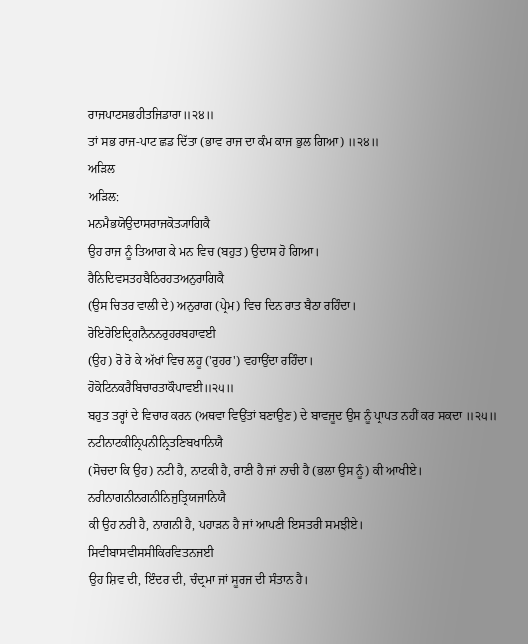ਰਾਜਪਾਟਸਭਹੀਤਜਿਡਾਰਾ॥੨੪॥
ਤਾਂ ਸਭ ਰਾਜ-ਪਾਟ ਛਡ ਦਿੱਤਾ (ਭਾਵ ਰਾਜ ਦਾ ਕੰਮ ਕਾਜ ਭੁਲ ਗਿਆ) ॥੨੪॥
ਅੜਿਲ
ਅੜਿਲ:
ਮਨਮੈਭਯੋਉਦਾਸਰਾਜਕੋਤ੍ਯਾਗਿਕੈ
ਉਹ ਰਾਜ ਨੂੰ ਤਿਆਗ ਕੇ ਮਨ ਵਿਚ (ਬਹੁਤ) ਉਦਾਸ ਹੋ ਗਿਆ।
ਰੈਨਿਦਿਵਸਤਹਬੈਠਿਰਹਤਅਨੁਰਾਗਿਕੈ
(ਉਸ ਚਿਤਰ ਵਾਲੀ ਦੇ) ਅਨੁਰਾਗ (ਪ੍ਰੇਮ) ਵਿਚ ਦਿਨ ਰਾਤ ਬੈਠਾ ਰਹਿੰਦਾ।
ਰੋਇਰੋਇਦ੍ਰਿਗਨੈਨਨਰੁਹਰਬਹਾਵਈ
(ਉਹ) ਰੋ ਰੋ ਕੇ ਅੱਖਾਂ ਵਿਚ ਲਹੂ ('ਰੁਹਰ') ਵਹਾਉਂਦਾ ਰਹਿੰਦਾ।
ਹੋਕੋਟਿਨਕਰੈਬਿਚਾਰਤਾਕੌਪਾਵਈ॥੨੫॥
ਬਹੁਤ ਤਰ੍ਹਾਂ ਦੇ ਵਿਚਾਰ ਕਰਨ (ਅਥਵਾ ਵਿਉਂਤਾਂ ਬਣਾਉਣ) ਦੇ ਬਾਵਜੂਦ ਉਸ ਨੂੰ ਪ੍ਰਾਪਤ ਨਹੀਂ ਕਰ ਸਕਦਾ ॥੨੫॥
ਨਟੀਨਾਟਕੀਨ੍ਰਿਪਨੀਨ੍ਰਿਤਣਿਬਖਾਨਿਯੈ
(ਸੋਚਦਾ ਕਿ ਉਹ) ਨਟੀ ਹੈ, ਨਾਟਕੀ ਹੈ, ਰਾਣੀ ਹੈ ਜਾਂ ਨਾਚੀ ਹੈ (ਭਲਾ ਉਸ ਨੂੰ) ਕੀ ਆਖੀਏ।
ਨਰੀਨਾਗਨੀਨਗਨੀਨਿਜੁਤ੍ਰਿਯਜਾਨਿਯੈ
ਕੀ ਉਹ ਨਰੀ ਹੈ, ਨਾਗਨੀ ਹੈ, ਪਹਾੜਨ ਹੈ ਜਾਂ ਆਪਣੀ ਇਸਤਰੀ ਸਮਝੀਏ।
ਸਿਵੀਬਾਸਵੀਸਸੀਕਿਰਵਿਤਨਜਈ
ਉਹ ਸ਼ਿਵ ਦੀ, ਇੰਦਰ ਦੀ, ਚੰਦ੍ਰਮਾ ਜਾਂ ਸੂਰਜ ਦੀ ਸੰਤਾਨ ਹੈ।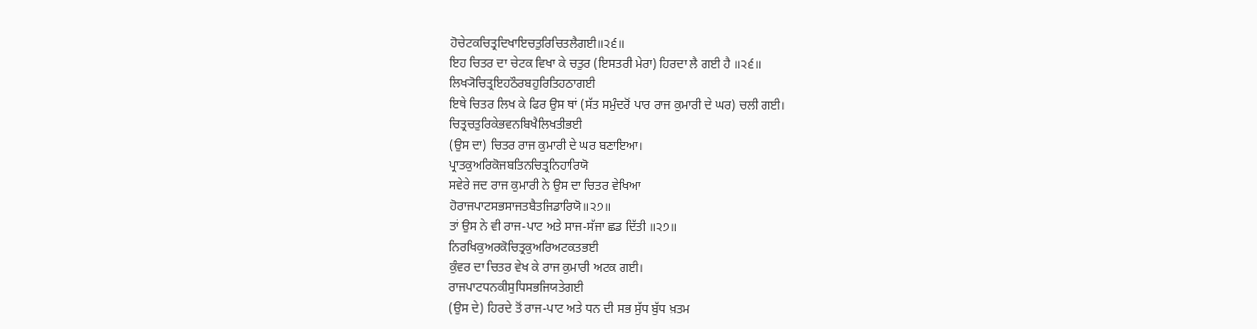ਹੋਚੇਟਕਚਿਤ੍ਰਦਿਖਾਇਚਤੁਰਿਚਿਤਲੈਗਈ॥੨੬॥
ਇਹ ਚਿਤਰ ਦਾ ਚੇਟਕ ਵਿਖਾ ਕੇ ਚਤੁਰ (ਇਸਤਰੀ ਮੇਰਾ) ਹਿਰਦਾ ਲੈ ਗਈ ਹੈ ॥੨੬॥
ਲਿਖ੍ਯੋਚਿਤ੍ਰਇਹਠੌਰਬਹੁਰਿਤਿਹਠਾਗਈ
ਇਥੇ ਚਿਤਰ ਲਿਖ ਕੇ ਫਿਰ ਉਸ ਥਾਂ (ਸੱਤ ਸਮੁੰਦਰੋਂ ਪਾਰ ਰਾਜ ਕੁਮਾਰੀ ਦੇ ਘਰ) ਚਲੀ ਗਈ।
ਚਿਤ੍ਰਚਤੁਰਿਕੇਭਵਨਬਿਖੈਲਿਖਤੀਭਈ
(ਉਸ ਦਾ) ਚਿਤਰ ਰਾਜ ਕੁਮਾਰੀ ਦੇ ਘਰ ਬਣਾਇਆ।
ਪ੍ਰਾਤਕੁਅਰਿਕੋਜਬਤਿਨਚਿਤ੍ਰਨਿਹਾਰਿਯੋ
ਸਵੇਰੇ ਜਦ ਰਾਜ ਕੁਮਾਰੀ ਨੇ ਉਸ ਦਾ ਚਿਤਰ ਵੇਖਿਆ
ਹੋਰਾਜਪਾਟਸਭਸਾਜਤਬੈਤਜਿਡਾਰਿਯੋ॥੨੭॥
ਤਾਂ ਉਸ ਨੇ ਵੀ ਰਾਜ-ਪਾਟ ਅਤੇ ਸਾਜ-ਸੱਜਾ ਛਡ ਦਿੱਤੀ ॥੨੭॥
ਨਿਰਖਿਕੁਅਰਕੋਚਿਤ੍ਰਕੁਅਰਿਅਟਕਤਭਈ
ਕੁੰਵਰ ਦਾ ਚਿਤਰ ਵੇਖ ਕੇ ਰਾਜ ਕੁਮਾਰੀ ਅਟਕ ਗਈ।
ਰਾਜਪਾਟਧਨਕੀਸੁਧਿਸਭਜਿਯਤੇਗਈ
(ਉਸ ਦੇ) ਹਿਰਦੇ ਤੋਂ ਰਾਜ-ਪਾਟ ਅਤੇ ਧਨ ਦੀ ਸਭ ਸੁੱਧ ਬੁੱਧ ਖ਼ਤਮ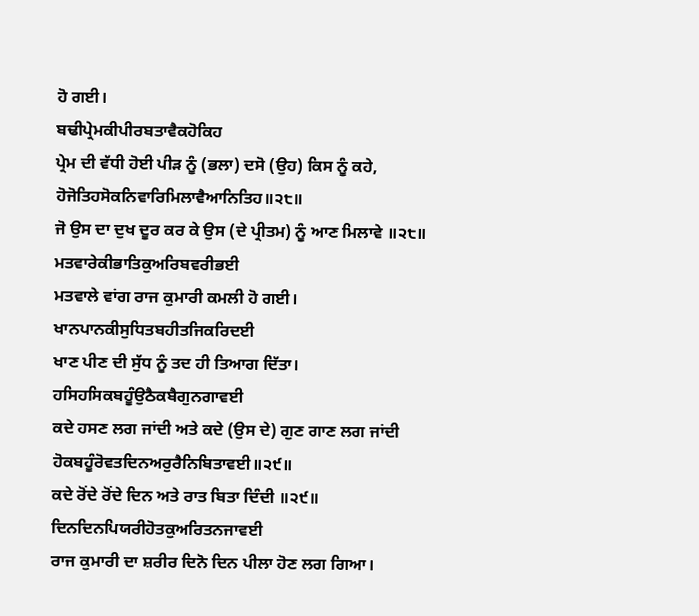ਹੋ ਗਈ।
ਬਢੀਪ੍ਰੇਮਕੀਪੀਰਬਤਾਵੈਕਹੋਕਿਹ
ਪ੍ਰੇਮ ਦੀ ਵੱਧੀ ਹੋਈ ਪੀੜ ਨੂੰ (ਭਲਾ) ਦਸੋ (ਉਹ) ਕਿਸ ਨੂੰ ਕਹੇ,
ਹੋਜੋਤਿਹਸੋਕਨਿਵਾਰਿਮਿਲਾਵੈਆਨਿਤਿਹ॥੨੮॥
ਜੋ ਉਸ ਦਾ ਦੁਖ ਦੂਰ ਕਰ ਕੇ ਉਸ (ਦੇ ਪ੍ਰੀਤਮ) ਨੂੰ ਆਣ ਮਿਲਾਵੇ ॥੨੮॥
ਮਤਵਾਰੇਕੀਭਾਤਿਕੁਅਰਿਬਵਰੀਭਈ
ਮਤਵਾਲੇ ਵਾਂਗ ਰਾਜ ਕੁਮਾਰੀ ਕਮਲੀ ਹੋ ਗਈ।
ਖਾਨਪਾਨਕੀਸੁਧਿਤਬਹੀਤਜਿਕਰਿਦਈ
ਖਾਣ ਪੀਣ ਦੀ ਸੁੱਧ ਨੂੰ ਤਦ ਹੀ ਤਿਆਗ ਦਿੱਤਾ।
ਹਸਿਹਸਿਕਬਹੂੰਉਠੈਕਬੈਗੁਨਗਾਵਈ
ਕਦੇ ਹਸਣ ਲਗ ਜਾਂਦੀ ਅਤੇ ਕਦੇ (ਉਸ ਦੇ) ਗੁਣ ਗਾਣ ਲਗ ਜਾਂਦੀ
ਹੋਕਬਹੂੰਰੋਵਤਦਿਨਅਰੁਰੈਨਿਬਿਤਾਵਈ॥੨੯॥
ਕਦੇ ਰੋਂਦੇ ਰੋਂਦੇ ਦਿਨ ਅਤੇ ਰਾਤ ਬਿਤਾ ਦਿੰਦੀ ॥੨੯॥
ਦਿਨਦਿਨਪਿਯਰੀਹੋਤਕੁਅਰਿਤਨਜਾਵਈ
ਰਾਜ ਕੁਮਾਰੀ ਦਾ ਸ਼ਰੀਰ ਦਿਨੋ ਦਿਨ ਪੀਲਾ ਹੋਣ ਲਗ ਗਿਆ।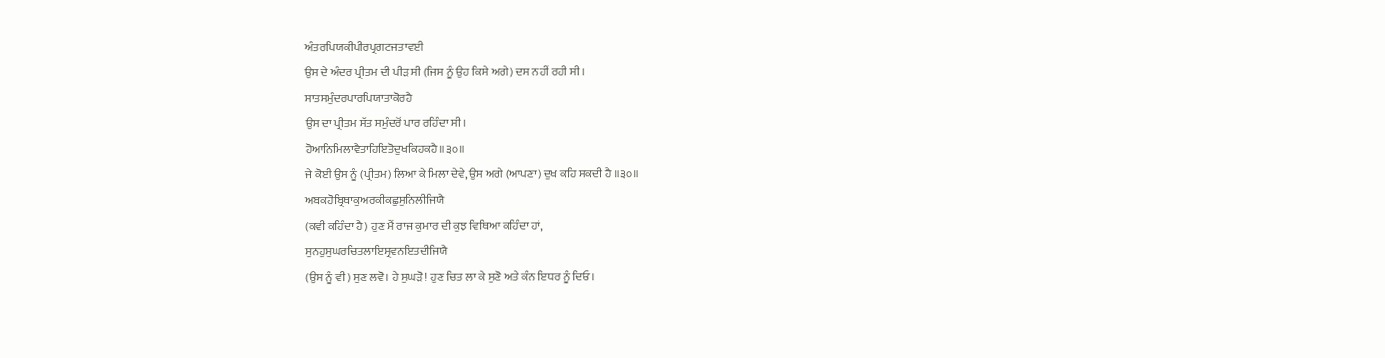ਅੰਤਰਪਿਯਕੀਪੀਰਪ੍ਰਗਟਜਤਾਵਈ
ਉਸ ਦੇ ਅੰਦਰ ਪ੍ਰੀਤਮ ਦੀ ਪੀੜ ਸੀ (ਜਿਸ ਨੂੰ ਉਹ ਕਿਸੇ ਅਗੇ) ਦਸ ਨਹੀਂ ਰਹੀ ਸੀ।
ਸਾਤਸਮੁੰਦਰਪਾਰਪਿਯਾਤਾਕੋਰਹੈ
ਉਸ ਦਾ ਪ੍ਰੀਤਮ ਸੱਤ ਸਮੁੰਦਰੋਂ ਪਾਰ ਰਹਿੰਦਾ ਸੀ।
ਹੋਆਨਿਮਿਲਾਵੈਤਾਹਿਇਤੋਦੁਖਕਿਹਕਹੈ॥੩੦॥
ਜੇ ਕੋਈ ਉਸ ਨੂੰ (ਪ੍ਰੀਤਮ) ਲਿਆ ਕੇ ਮਿਲਾ ਦੇਵੇ, ਉਸ ਅਗੇ (ਆਪਣਾ) ਦੁਖ ਕਹਿ ਸਕਦੀ ਹੈ ॥੩੦॥
ਅਬਕਹੋਬ੍ਰਿਥਾਕੁਅਰਕੀਕਛੁਸੁਨਿਲੀਜਿਯੈ
(ਕਵੀ ਕਹਿੰਦਾ ਹੈ) ਹੁਣ ਮੈਂ ਰਾਜ ਕੁਮਾਰ ਦੀ ਕੁਝ ਵਿਥਿਆ ਕਹਿੰਦਾ ਹਾਂ,
ਸੁਨਹੁਸੁਘਰਚਿਤਲਾਇਸ੍ਰਵਨਇਤਦੀਜਿਯੈ
(ਉਸ ਨੂੰ ਵੀ) ਸੁਣ ਲਵੋ। ਹੇ ਸੁਘੜੋ! ਹੁਣ ਚਿਤ ਲਾ ਕੇ ਸੁਣੋ ਅਤੇ ਕੰਨ ਇਧਰ ਨੂੰ ਦਿਓ।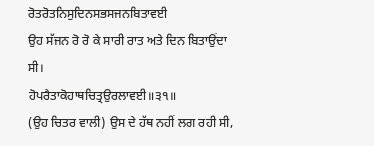ਰੋਤਰੋਤਨਿਸੁਦਿਨਸਭਸਜਨਬਿਤਾਵਈ
ਉਹ ਸੱਜਨ ਰੋ ਰੋ ਕੇ ਸਾਰੀ ਰਾਤ ਅਤੇ ਦਿਨ ਬਿਤਾਉਂਦਾ ਸੀ।
ਹੋਪਰੈਤਾਕੋਹਾਥਚਿਤ੍ਰਉਰਲਾਵਈ॥੩੧॥
(ਉਹ ਚਿਤਰ ਵਾਲੀ) ਉਸ ਦੇ ਹੱਥ ਨਹੀਂ ਲਗ ਰਹੀ ਸੀ,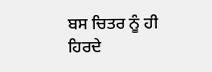ਬਸ ਚਿਤਰ ਨੂੰ ਹੀ ਹਿਰਦੇ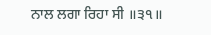ਨਾਲ ਲਗਾ ਰਿਹਾ ਸੀ ॥੩੧॥